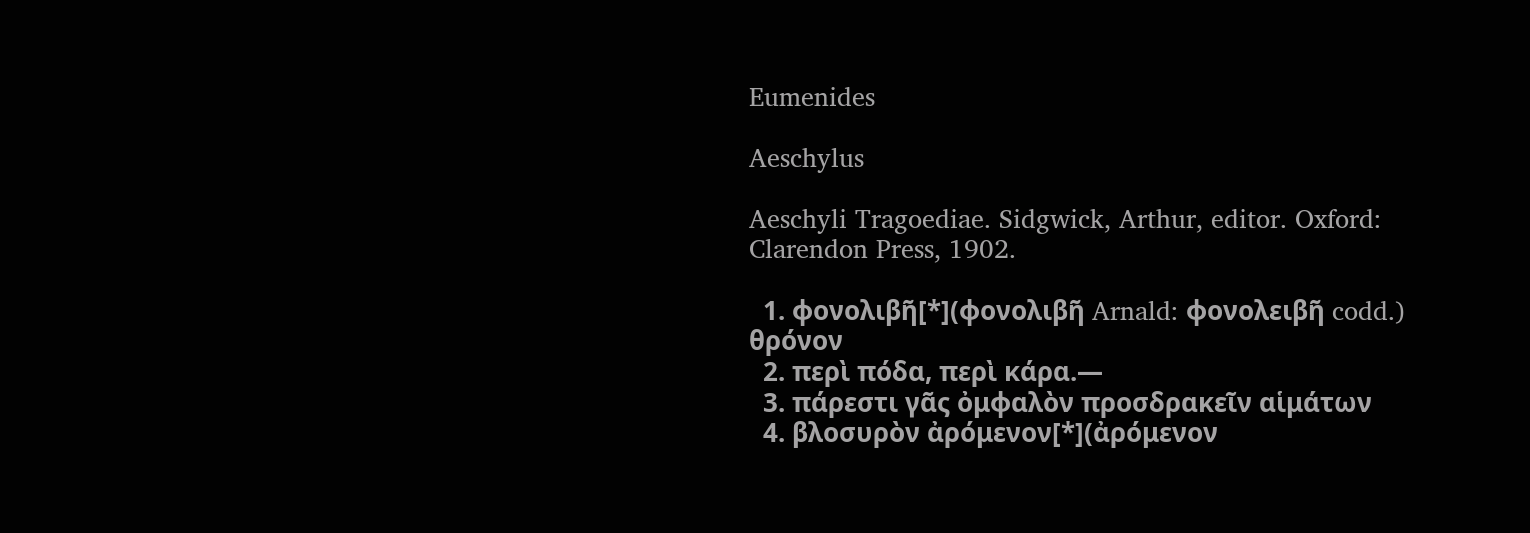Eumenides

Aeschylus

Aeschyli Tragoediae. Sidgwick, Arthur, editor. Oxford: Clarendon Press, 1902.

  1. φονολιβῆ[*](φονολιβῆ Arnald: φονολειβῆ codd.) θρόνον
  2. περὶ πόδα, περὶ κάρα.—
  3. πάρεστι γᾶς ὀμφαλὸν προσδρακεῖν αἱμάτων
  4. βλοσυρὸν ἀρόμενον[*](ἀρόμενον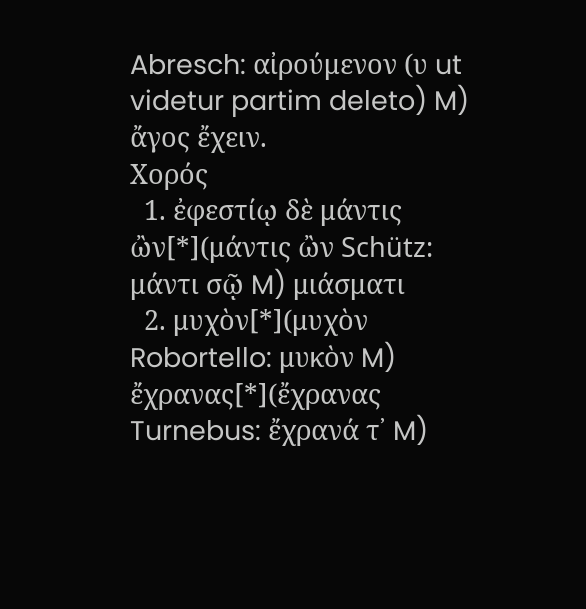Abresch: αἰρούμενον (υ ut videtur partim deleto) M) ἄγος ἔχειν.
Χορός
  1. ἐφεστίῳ δὲ μάντις ὢν[*](μάντις ὢν Schütz: μάντι σῷ M) μιάσματι
  2. μυχὸν[*](μυχὸν Robortello: μυκὸν M) ἔχρανας[*](ἔχρανας Turnebus: ἔχρανά τ᾽ M)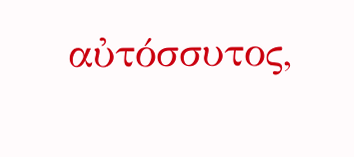αὐτόσσυτος,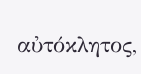αὐτόκλητος,